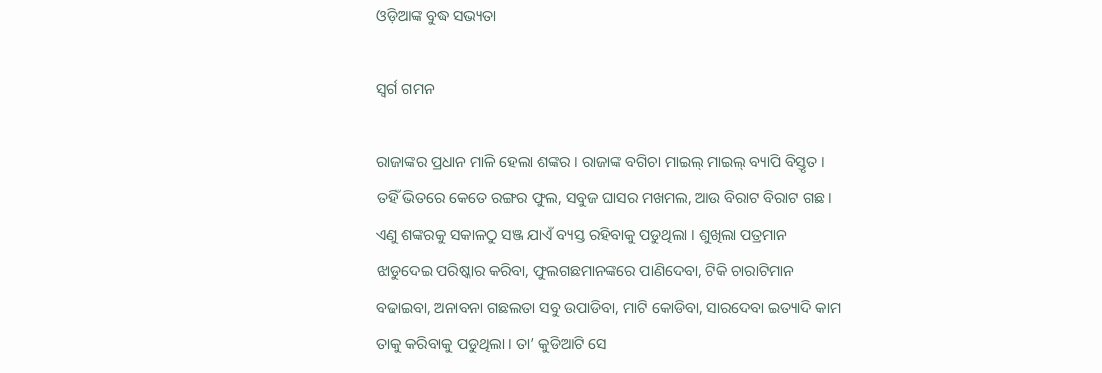ଓଡ଼ିଆଙ୍କ ବୁଦ୍ଧ ସଭ୍ୟତା

ସ୍ୱର୍ଗ ଗମନ

ରାଜାଙ୍କର ପ୍ରଧାନ ମାଳି ହେଲା ଶଙ୍କର । ରାଜାଙ୍କ ବଗିଚା ମାଇଲ୍ ମାଇଲ୍ ବ୍ୟାପି ବିସ୍ତୃତ । ତହିଁ ଭିତରେ କେତେ ରଙ୍ଗର ଫୁଲ, ସବୁଜ ଘାସର ମଖମଲ, ଆଉ ବିରାଟ ବିରାଟ ଗଛ । ଏଣୁ ଶଙ୍କରକୁ ସକାଳଠୁ ସଞ୍ଜ ଯାଏଁ ବ୍ୟସ୍ତ ରହିବାକୁ ପଡୁଥିଲା । ଶୁଖିଲା ପତ୍ରମାନ ଝାଡୁଦେଇ ପରିଷ୍କାର କରିବା, ଫୁଲଗଛମାନଙ୍କରେ ପାଣିଦେବା, ଟିକି ଚାରାଟିମାନ ବଢାଇବା, ଅନାବନା ଗଛଲତା ସବୁ ଉପାଡିବା, ମାଟି କୋଡିବା, ସାରଦେବା ଇତ୍ୟାଦି କାମ ତାକୁ କରିବାକୁ ପଡୁଥିଲା । ତା’ କୁଡିଆଟି ସେ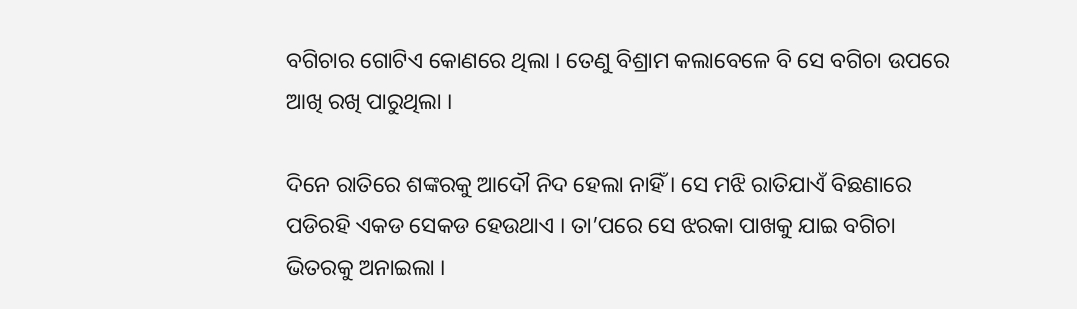ବଗିଚାର ଗୋଟିଏ କୋଣରେ ଥିଲା । ତେଣୁ ବିଶ୍ରାମ କଲାବେଳେ ବି ସେ ବଗିଚା ଉପରେ ଆଖି ରଖି ପାରୁଥିଲା ।

ଦିନେ ରାତିରେ ଶଙ୍କରକୁ ଆଦୌ ନିଦ ହେଲା ନାହିଁ । ସେ ମଝି ରାତିଯାଏଁ ବିଛଣାରେ ପଡିରହି ଏକଡ ସେକଡ ହେଉଥାଏ । ତା’ପରେ ସେ ଝରକା ପାଖକୁ ଯାଇ ବଗିଚା ଭିତରକୁ ଅନାଇଲା ।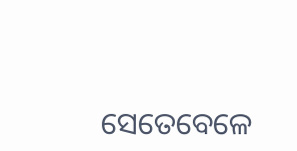ସେତେବେଳେ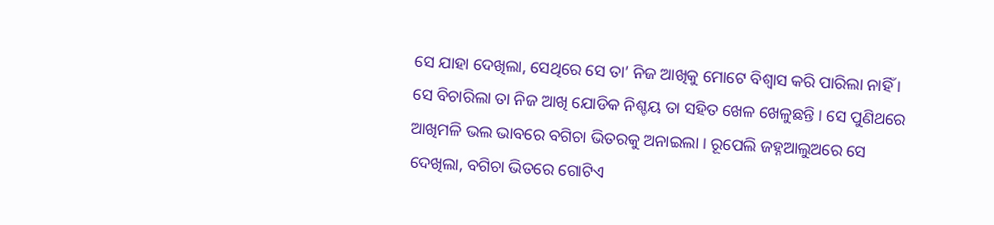ସେ ଯାହା ଦେଖିଲା, ସେଥିରେ ସେ ତା’ ନିଜ ଆଖିକୁ ମୋଟେ ବିଶ୍ୱାସ କରି ପାରିଲା ନାହିଁ । ସେ ବିଚାରିଲା ତା ନିଜ ଆଖି ଯୋଡିକ ନିଶ୍ଚୟ ତା ସହିତ ଖେଳ ଖେଳୁଛନ୍ତି । ସେ ପୁଣିଥରେ ଆଖିମଳି ଭଲ ଭାବରେ ବଗିଚା ଭିତରକୁ ଅନାଇଲା । ରୂପେଲି ଜହ୍ନଆଲୁଅରେ ସେ ଦେଖିଲା, ବଗିଚା ଭିତରେ ଗୋଟିଏ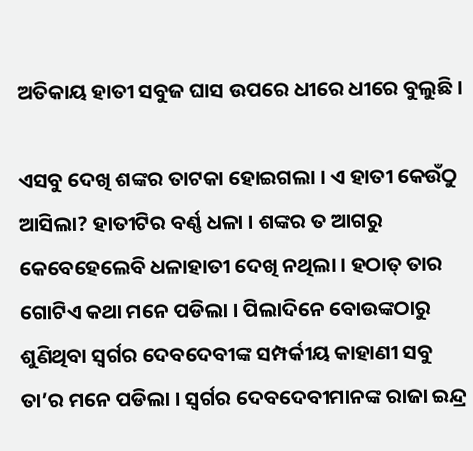ଅତିକାୟ ହାତୀ ସବୁଜ ଘାସ ଉପରେ ଧୀରେ ଧୀରେ ବୁଲୁଛି ।

ଏସବୁ ଦେଖି ଶଙ୍କର ତାଟକା ହୋଇଗଲା । ଏ ହାତୀ କେଉଁଠୁ ଆସିଲା? ହାତୀଟିର ବର୍ଣ୍ଣ ଧଳା । ଶଙ୍କର ତ ଆଗରୁ କେବେହେଲେବି ଧଳାହାତୀ ଦେଖି ନଥିଲା । ହଠାତ୍ ତାର ଗୋଟିଏ କଥା ମନେ ପଡିଲା । ପିଲାଦିନେ ବୋଉଙ୍କଠାରୁ ଶୁଣିଥିବା ସ୍ୱର୍ଗର ଦେବଦେବୀଙ୍କ ସମ୍ପର୍କୀୟ କାହାଣୀ ସବୁ ତା’ର ମନେ ପଡିଲା । ସ୍ୱର୍ଗର ଦେବଦେବୀମାନଙ୍କ ରାଜା ଇନ୍ଦ୍ର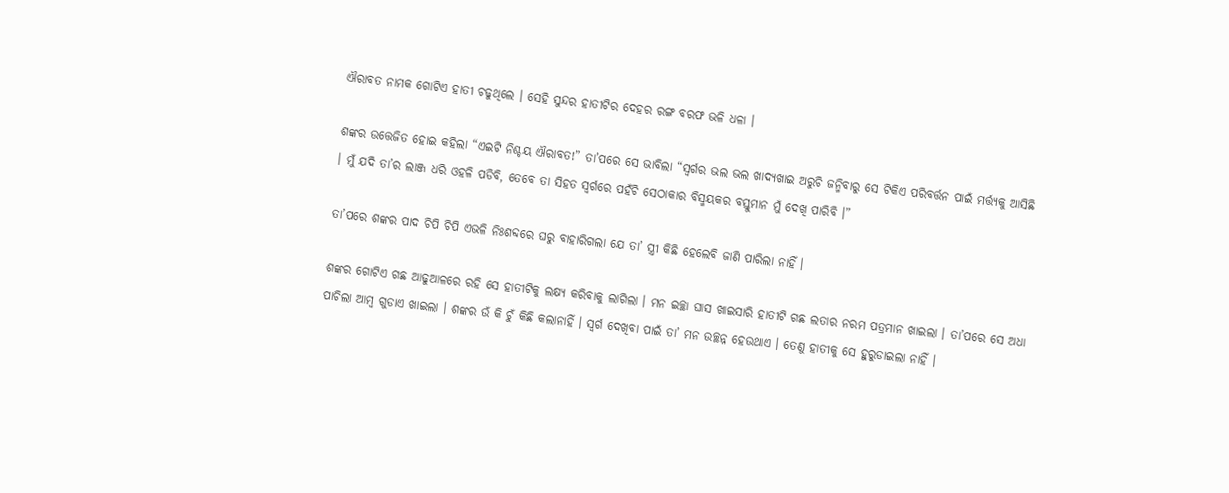ଐରାବତ ନାମକ ଗୋଟିଏ ହାତୀ ଚଢୁଥିଲେ । ସେହି ସୁନ୍ଦର ହାତୀଟିର ଦେହର ରଙ୍ଗ ବରଫ ଭଳି ଧଳା ।

ଶଙ୍କର ଉତ୍ତେଜିତ ହୋଇ କହିଲା “ଏଇଟି ନିଶ୍ଚୟ ଐରାବତ!” ତା’ପରେ ସେ ଭାବିଲା “ସ୍ୱର୍ଗର ଭଲ ଭଲ ଖାଦ୍ୟଖାଇ ଅରୁଚି ଜନ୍ମିବାରୁ ସେ ଟିକିଏ ପରିବର୍ତ୍ତନ ପାଇଁ ମର୍ତ୍ତ୍ୟକୁ ଆସିଛି । ମୁଁ ଯଦି ତା’ର ଲାଞ୍ଜ ଧରି ଓହଳି ପଡିବି, ତେବେ ତା ସିହତ ସ୍ୱର୍ଗରେ ପହଁଚି ସେଠାକାର ବିସ୍ମୟକର ବସ୍ତୁମାନ ମୁଁ ଦେଖି ପାରିବି ।”

ତା’ପରେ ଶଙ୍କର ପାଦ ଚିପି ଚିପି ଏଭଳି ନିଃଶବ୍ଦରେ ଘରୁ ବାହାରିଗଲା ଯେ ତା’ ସ୍ତ୍ରୀ କିଛି ହେଲେବି ଜାଣି ପାରିଲା ନାହିଁ ।

ଶଙ୍କର ଗୋଟିଏ ଗଛ ଆଢୁଆଳରେ ରହି ସେ ହାତୀଟିକୁ ଲକ୍ଷ୍ୟ କରିବାକୁ ଲାଗିଲା । ମନ ଇଚ୍ଛା ଘାସ ଖାଇସାରି ହାତୀଟି ଗଛ ଲତାର ନରମ ପତ୍ରମାନ ଖାଇଲା । ତା’ପରେ ସେ ଅଧା ପାଚିଲା ଆମ୍ବ ଗୁଡାଏ ଖାଇଲା । ଶଙ୍କର ଉଁ କି ଚୁଁ କିଛି କଲାନାହିଁ । ସ୍ୱର୍ଗ ଦେଖିବା ପାଇଁ ତା’ ମନ ଉଚ୍ଛନ୍ନ ହେଉଥାଏ । ତେଣୁ ହାତୀକୁ ସେ ହୁରୁଡାଇଲା ନାହିଁ ।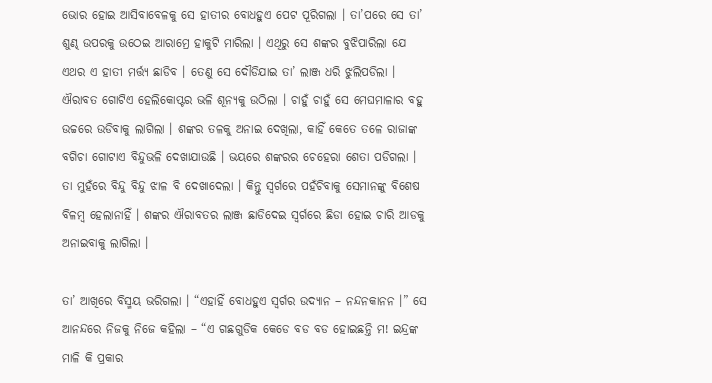ଭୋର ହୋଇ ଆସିବାବେଳକୁ ସେ ହାତୀର ବୋଧହୁଏ ପେଟ ପୂରିଗଲା । ତା’ପରେ ସେ ତା’ ଶୁଣ୍ଢ ଉପରକୁ ଉଠେଇ ଆରାମ୍ରେ ହାକୁଟି ମାରିଲା । ଏଥିରୁ ସେ ଶଙ୍କର ବୁଝିପାରିଲା ଯେ ଏଥର ଏ ହାତୀ ମର୍ତ୍ତ୍ୟ ଛାଡିବ । ତେଣୁ ସେ ଦୌଡିଯାଇ ତା’ ଲାଞ୍ଜ ଧରି ଝୁଲିପଡିଲା । ଐରାବତ ଗୋଟିଏ ହେଲିକୋପ୍ଟର ଭଳି ଶୂନ୍ୟକୁ ଉଠିଲା । ଚାହୁଁ ଚାହୁଁ ସେ ମେଘମାଳାର ବହୁ ଉଚ୍ଚରେ ଉଡିବାକୁ ଲାଗିଲା । ଶଙ୍କର ତଳକୁ ଅନାଇ ଦେଖିଲା, କାହିଁ କେତେ ତଳେ ରାଜାଙ୍କ ବଗିଚା ଗୋଟାଏ ବିନ୍ଦୁଭଳି ଦେଖାଯାଉଛି । ଭୟରେ ଶଙ୍କରର ଚେହେରା ଶେତା ପଡିଗଲା । ତା ମୁହଁରେ ବିନ୍ଦୁ ବିନ୍ଦୁ ଝାଳ ବି ଦେଖାଦେଲା । କିନ୍ତୁ ସ୍ୱର୍ଗରେ ପହଁଚିବାକୁ ସେମାନଙ୍କୁ ବିଶେଷ ବିଳମ୍ବ ହେଲାନାହିଁ । ଶଙ୍କର ଐରାବତର ଲାଞ୍ଜ ଛାଡିଦେଇ ସ୍ୱର୍ଗରେ ଛିଡା ହୋଇ ଚାରି ଆଡକୁ ଅନାଇବାକୁ ଲାଗିଲା ।

ତା’ ଆଖିରେ ବିସ୍ମୟ ଭରିଗଲା । “ଏହାହିଁ ବୋଧହୁଏ ସ୍ୱର୍ଗର ଉଦ୍ୟାନ – ନନ୍ଦନକାନନ ।” ସେ ଆନନ୍ଦରେ ନିଜକୁ ନିଜେ କହିଲା – “ଏ ଗଛଗୁଡିକ କେଡେ ବଡ ବଡ ହୋଇଛନ୍ତି ମ! ଇନ୍ଦ୍ରଙ୍କ ମାଳି କି ପ୍ରକାର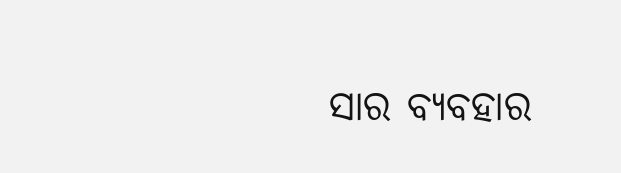ସାର ବ୍ୟବହାର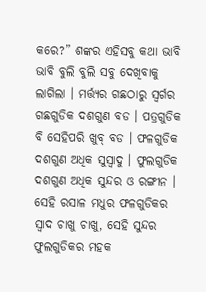କରେ?” ଶଙ୍କର ଏହିସବୁ କଥା ଭାବି ଭାବି ବୁଲି ବୁଲି ସବୁ ଦେଖିବାକୁ ଲାଗିଲା । ମର୍ତ୍ତ୍ୟର ଗଛଠାରୁ ସ୍ୱର୍ଗର ଗଛଗୁଡିକ ଦଶଗୁଣ ବଡ । ପତ୍ରଗୁଡିକ ବି ସେହିପରି ଖୁବ୍ ବଡ । ଫଳଗୁଡିକ ଦଶଗୁଣ ଅଧିକ ସୁସ୍ୱାଦୁ । ଫୁଲଗୁଡିକ ଦଶଗୁଣ ଅଧିକ ସୁନ୍ଦର ଓ ରଙ୍ଗୀନ । ସେହି ରସାଳ ମଧୁର ଫଳଗୁଡିକର ସ୍ୱାଦ ଚାଖୁ ଚାଖୁ, ସେହି ସୁନ୍ଦର ଫୁଲଗୁଡିକର ମହକ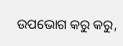ଉପଭୋଗ କରୁ କରୁ,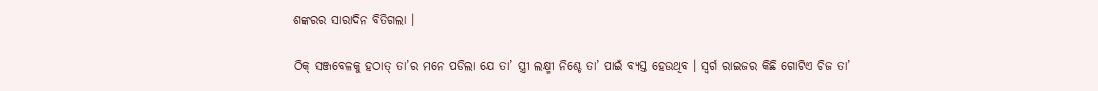ଶଙ୍କରର ସାରାଦିନ ବିତିଗଲା ।

ଠିକ୍ ସଞ୍ଜବେଳକୁ ହଠାତ୍ ତା’ର ମନେ ପଡିଲା ଯେ ତା’ ସ୍ତ୍ରୀ ଲକ୍ଷ୍ମୀ ନିଶ୍ଚେ ତା’ ପାଇଁ ବ୍ୟସ୍ତ ହେଉଥିବ । ସ୍ୱର୍ଗ ରାଇଜର କିଛି ଗୋଟିଏ ଚିଜ ତା’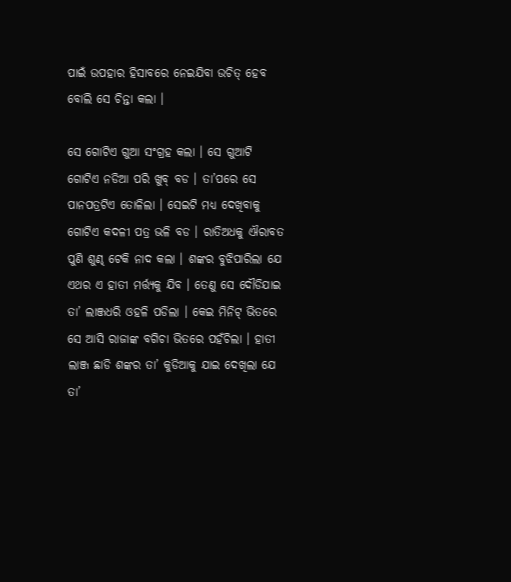ପାଇଁ ଉପହାର ହିସାବରେ ନେଇଯିବା ଉଚିତ୍ ହେବ ବୋଲି ସେ ଚିନ୍ତା କଲା ।

ସେ ଗୋଟିଏ ଗୁଆ ସଂଗ୍ରହ କଲା । ସେ ଗୁଆଟି ଗୋଟିଏ ନଡିଆ ପରି ଖୁବ୍ ବଡ । ତା’ପରେ ସେ ପାନପତ୍ରଟିଏ ତୋଳିଲା । ସେଇଟି ମଧ୍ୟ ଦେଖିବାକୁ ଗୋଟିଏ କଦଳୀ ପତ୍ର ଭଳି ବଡ । ରାତିଅଧକୁ ଐରାବତ ପୁଣି ଶୁଣ୍ଢ ଟେକି ନାଦ କଲା । ଶଙ୍କର ବୁଝିପାରିଲା ଯେ ଏଥର ଏ ହାତୀ ମର୍ତ୍ତ୍ୟକୁ ଯିବ । ତେଣୁ ସେ ଦୌଡିଯାଇ ତା’ ଲାଞ୍ଜଧରି ଓହଳି ପଡିଲା । କେଇ ମିନିଟ୍ ଭିତରେ ସେ ଆସି ରାଜାଙ୍କ ବଗିଚା ଭିତରେ ପହଁଚିଲା । ହାତୀ ଲାଞ୍ଜ ଛାଡି ଶଙ୍କର ତା’ କୁଡିଆକୁ ଯାଇ ଦେଖିଲା ଯେ ତା’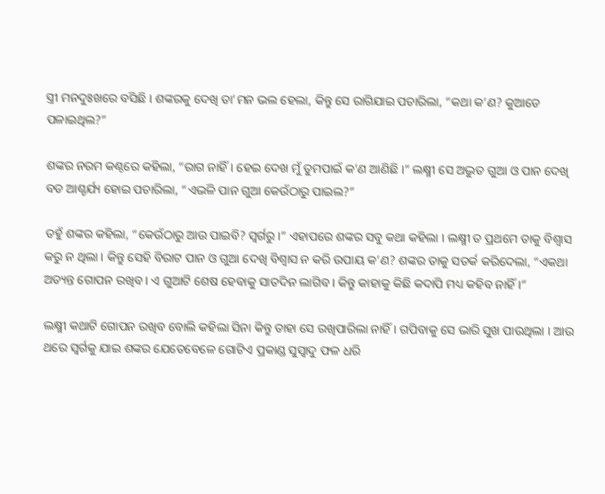ସ୍ତ୍ରୀ ମନଦୁଃଖରେ ବସିଛି । ଶଙ୍କରକୁ ଦେଖି ତା’ମନ ଭଲ ହେଲା, କିନ୍ତୁ ସେ ରାଗିଯାଇ ପଚାରିଲା, “କଥା କ’ଣ? କୁଆଡେ ପଳାଇଥିଲ?”

ଶଙ୍କର ନରମ କଣ୍ଠରେ କହିଲା, “ରାଗ ନାହିଁ । ହେଇ ଦେଖ ମୁଁ ତୁମପାଇଁ କ’ଣ ଆଣିଛି ।” ଲକ୍ଷ୍ମୀ ସେ ଅଦ୍ଭୁତ ଗୁଆ ଓ ପାନ ଦେଖି ବଡ ଆଶ୍ଚର୍ଯ୍ୟ ହୋଇ ପଚାରିଲା, “ଏଭଳି ପାନ ଗୁଆ କେଉଁଠାରୁ ପାଇଲ?”

ତହୁଁ ଶଙ୍କର କହିଲା, “କେଉଁଠାରୁ ଆଉ ପାଇବି? ସ୍ୱର୍ଗରୁ ।” ଏହାପରେ ଶଙ୍କର ସବୁ କଥା କହିଲା । ଲକ୍ଷ୍ମୀ ତ ପ୍ରଥମେ ତାକୁ ବିଶ୍ୱାସ କରୁ ନ ଥିଲା । କିନ୍ତୁ ସେହି ବିରାଟ ପାନ ଓ ଗୁଆ ଦେଖି ବିଶ୍ୱାସ ନ କରି ଉପାୟ କ’ଣ? ଶଙ୍କର ତାକୁ ସତର୍କ କରିଦେଲା, “ଏକଥା ଅତ୍ୟନ୍ତ ଗୋପନ ରଖିବ । ଏ ଗୁଆଟି ଶେଷ ହେବାକୁ ସାତଦିନ ଲାଗିବ । କିନ୍ତୁ କାହାକୁ କିଛି କଦାପି ମଧ୍ୟ କହିବ ନାହିଁ ।”

ଲକ୍ଷ୍ମୀ କଥାଟି ଗୋପନ ରଖିବ ବୋଲି କହିଲା ସିନା କିନ୍ତୁ ତାହା ସେ ରଖିପାରିଲା ନାହିଁ । ଗପିବାକୁ ସେ ଭାରି ସୁଖ ପାଉଥିଲା । ଆଉ ଥରେ ସ୍ୱର୍ଗକୁ ଯାଇ ଶଙ୍କର ଯେତେବେଳେ ଗୋଟିଏ ପ୍ରକାଣ୍ଡ ସୁସ୍ୱାଦୁ ଫଳ ଧରି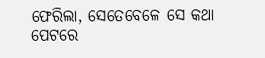ଫେରିଲା, ସେତେବେଳେ ସେ କଥା ପେଟରେ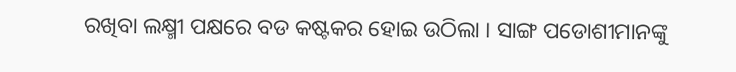ରଖିବା ଲକ୍ଷ୍ମୀ ପକ୍ଷରେ ବଡ କଷ୍ଟକର ହୋଇ ଉଠିଲା । ସାଙ୍ଗ ପଡୋଶୀମାନଙ୍କୁ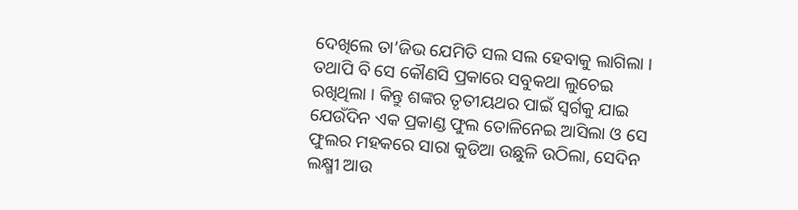ଦେଖିଲେ ତା’ଜିଭ ଯେମିତି ସଲ ସଲ ହେବାକୁ ଲାଗିଲା । ତଥାପି ବି ସେ କୌଣସି ପ୍ରକାରେ ସବୁକଥା ଲୁଚେଇ ରଖିଥିଲା । କିନ୍ତୁ ଶଙ୍କର ତୃତୀୟଥର ପାଇଁ ସ୍ୱର୍ଗକୁ ଯାଇ ଯେଉଁଦିନ ଏକ ପ୍ରକାଣ୍ଡ ଫୁଲ ତୋଳିନେଇ ଆସିଲା ଓ ସେ ଫୁଲର ମହକରେ ସାରା କୁଡିଆ ଉଛୁଳି ଉଠିଲା, ସେଦିନ ଲକ୍ଷ୍ମୀ ଆଉ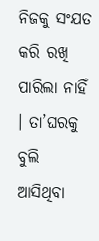ନିଜକୁ ସଂଯତ କରି ରଖି ପାରିଲା ନାହିଁ । ତା’ଘରକୁ ବୁଲି ଆସିଥିବା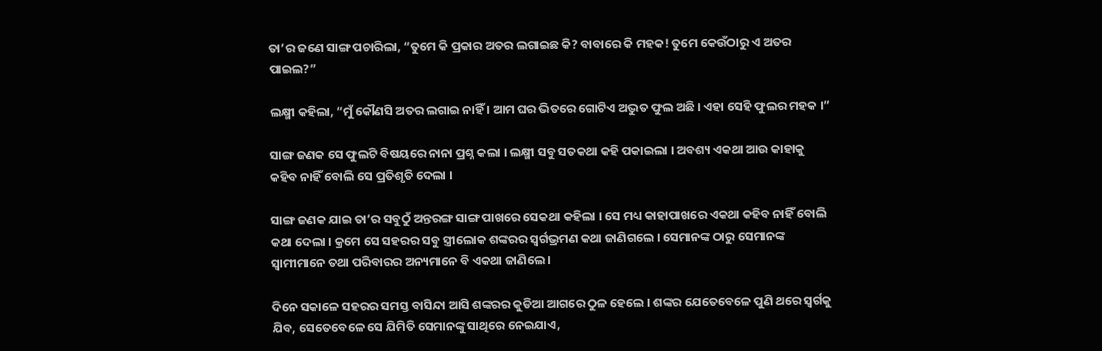ତା’ର ଜଣେ ସାଙ୍ଗ ପଚାରିଲା, “ତୁମେ କି ପ୍ରକାର ଅତର ଲଗାଇଛ କି? ବାବାରେ କି ମହକ! ତୁମେ କେଉଁଠାରୁ ଏ ଅତର ପାଇଲ?”

ଲକ୍ଷ୍ମୀ କହିଲା, “ମୁଁ କୌଣସି ଅତର ଲଗାଇ ନାହିଁ । ଆମ ଘର ଭିତରେ ଗୋଟିଏ ଅଦ୍ଭୁତ ଫୁଲ ଅଛି । ଏହା ସେହି ଫୁଲର ମହକ ।”

ସାଙ୍ଗ ଜଣକ ସେ ଫୁଲଟି ବିଷୟରେ ନାନା ପ୍ରଶ୍ନ କଲା । ଲକ୍ଷ୍ମୀ ସବୁ ସତକଥା କହି ପକାଇଲା । ଅବଶ୍ୟ ଏକଥା ଆଉ କାହାକୁ କହିବ ନାହିଁ ବୋଲି ସେ ପ୍ରତିଶୃତି ଦେଲା ।

ସାଙ୍ଗ ଜଣକ ଯାଇ ତା’ର ସବୁଠୁଁ ଅନ୍ତରଙ୍ଗ ସାଙ୍ଗ ପାଖରେ ସେକଥା କହିଲା । ସେ ମଧ୍ୟ କାହାପାଖରେ ଏକଥା କହିବ ନାହିଁ ବୋଲି କଥା ଦେଲା । କ୍ରମେ ସେ ସହରର ସବୁ ସ୍ତ୍ରୀଲୋକ ଶଙ୍କରର ସ୍ୱର୍ଗଭ୍ରମଣ କଥା ଜାଣିଗଲେ । ସେମାନଙ୍କ ଠାରୁ ସେମାନଙ୍କ ସ୍ୱାମୀମାନେ ତଥା ପରିବାରର ଅନ୍ୟମାନେ ବି ଏକଥା ଜାଣିଲେ ।

ଦିନେ ସକାଳେ ସହରର ସମସ୍ତ ବାସିନ୍ଦା ଆସି ଶଙ୍କରର କୁଡିଆ ଆଗରେ ଠୁଳ ହେଲେ । ଶଙ୍କର ଯେତେବେଳେ ପୁଣି ଥରେ ସ୍ୱର୍ଗକୁ ଯିବ, ସେତେବେଳେ ସେ ଯିମିତି ସେମାନଙ୍କୁ ସାଥିରେ ନେଇଯାଏ,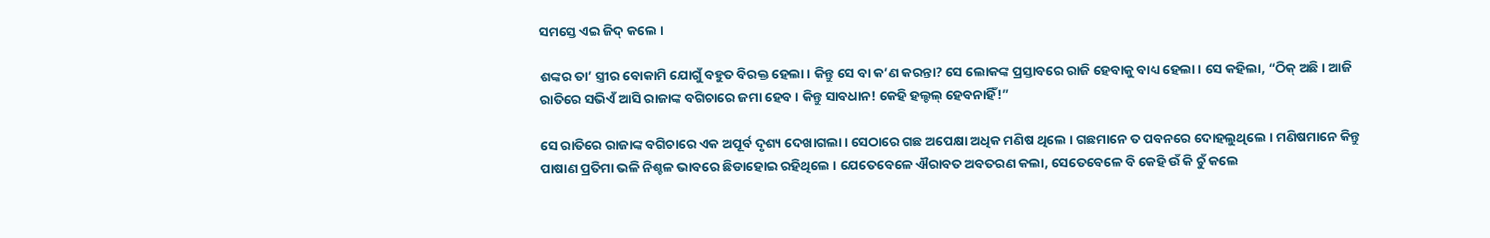ସମସ୍ତେ ଏଇ ଜିଦ୍ କଲେ ।

ଶଙ୍କର ତା’ ସ୍ତ୍ରୀର ବୋକାମି ଯୋଗୁଁ ବହୁତ ବିରକ୍ତ ହେଲା । କିନ୍ତୁ ସେ ବା କ’ଣ କରନ୍ତା? ସେ ଲୋକଙ୍କ ପ୍ରସ୍ତାବରେ ରାଜି ହେବାକୁ ବାଧ୍ୟ ହେଲା । ସେ କହିଲା, “ଠିକ୍ ଅଛି । ଆଜି ରାତିରେ ସଭିଏଁ ଆସି ରାଜାଙ୍କ ବଗିଚାରେ ଜମା ହେବ । କିନ୍ତୁ ସାବଧାନ! କେହି ହଲ୍ଚଲ୍ ହେବନାହିଁ!”

ସେ ରାତିରେ ରାଜାଙ୍କ ବଗିଚାରେ ଏକ ଅପୂର୍ବ ଦୃଶ୍ୟ ଦେଖାଗଲା । ସେଠାରେ ଗଛ ଅପେକ୍ଷା ଅଧିକ ମଣିଷ ଥିଲେ । ଗଛମାନେ ତ ପବନରେ ଦୋହଲୁଥିଲେ । ମଣିଷମାନେ କିନ୍ତୁ ପାଷାଣ ପ୍ରତିମା ଭଳି ନିଶ୍ଚଳ ଭାବରେ ଛିଡାହୋଇ ରହିଥିଲେ । ଯେତେବେଳେ ଐରାବତ ଅବତରଣ କଲା, ସେତେବେଳେ ବି କେହି ଉଁ କି ଚୁଁ କଲେ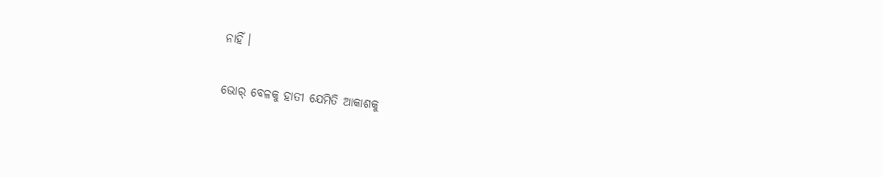ନାହିଁ ।

ଭୋର୍ ବେଳକୁ ହାତୀ ଯେମିତି ଆକାଶକୁ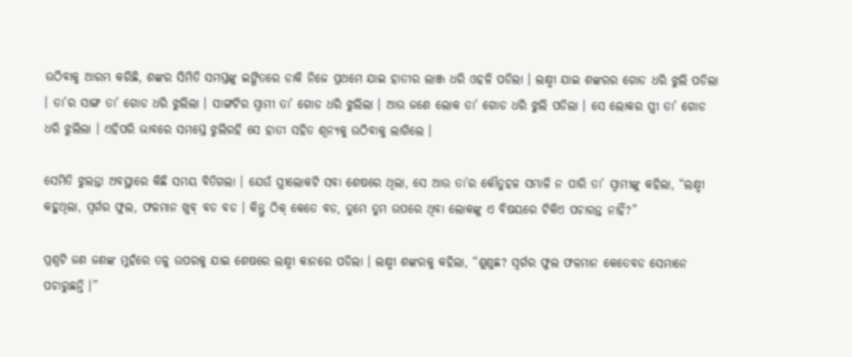ଉଠିବାକୁ ଆରମ୍ଭ କରିଛି, ଶଙ୍କର ସିମିତି ସମସ୍ତଙ୍କୁ ଇଙ୍ଗିତରେ ଡାକି ନିଜେ ପ୍ରଥମେ ଯାଇ ହାତୀର ଲାଞ୍ଜ ଧରି ଓହଳି ପଡିଲା । ଲକ୍ଷ୍ମୀ ଯାଇ ଶଙ୍କରର ଗୋଡ ଧରି ଝୁଲି ପଡିଲା । ତା’ର ସାଙ୍ଗ ତା’ ଗୋଡ ଧରି ଝୁଲିଲା । ସାଙ୍ଗଟିର ସ୍ୱାମୀ ତା’ ଗୋଡ ଧରି ଝୁଲିଲା । ଆଉ ଜଣେ ଲୋକ ତା’ ଗୋଡ ଧରି ଝୁଲି ପଡିଲା । ସେ ଲୋକର ସ୍ତ୍ରୀ ତା’ ଗୋଡ ଧରି ଝୁଲିଲା । ଏହିପରି ଭାବରେ ସମସ୍ତେ ଝୁଲିରହି ସେ ହାତୀ ସହିତ ଶୂନ୍ୟକୁ ଉଠିବାକୁ ଲାଗିଲେ ।

ସେମିତି ଝୁଲନ୍ତା ଅବସ୍ଥାରେ କିଛି ସମୟ ବିତିଗଲା । ଯେଉଁ ସ୍ତ୍ରୀଲୋକଟି ସବା ଶେଷରେ ଥିଲା, ସେ ଆଉ ତା’ର କୌତୁହଳ ସମ୍ଭାଳି ନ ପାରି ତା’ ସ୍ୱାମୀଙ୍କୁ କହିଲା, “ଲକ୍ଷ୍ମୀ କହୁଥିଲା, ସ୍ୱର୍ଗର ଫୁଲ, ଫଳମାନ ଖୁବ୍ ବଡ ବଡ । କିନ୍ତୁ ଠିକ୍ କେତେ ବଡ, ତୁମେ ତୁମ ଉପରେ ଥିବା ଲୋକଙ୍କୁ ଏ ବିଷୟରେ ଟିକିଏ ପଚାରନ୍ତ ନାହିଁ?”

ପ୍ରଶ୍ନଟି ଜଣ ଜଣଙ୍କ ମୁହଁରେ ତଳୁ ଉପରକୁ ଯାଇ ଶେଷରେ ଲକ୍ଷ୍ମୀ କାନରେ ପଡିଲା । ଲକ୍ଷ୍ମୀ ଶଙ୍କରକୁ କହିଲା, “ଶୁଣୁଛ? ସ୍ୱର୍ଗର ଫୁଲ ଫଳମାନ କେତେବଡ ସେମାନେ ପଚାରୁଛନ୍ତି ।”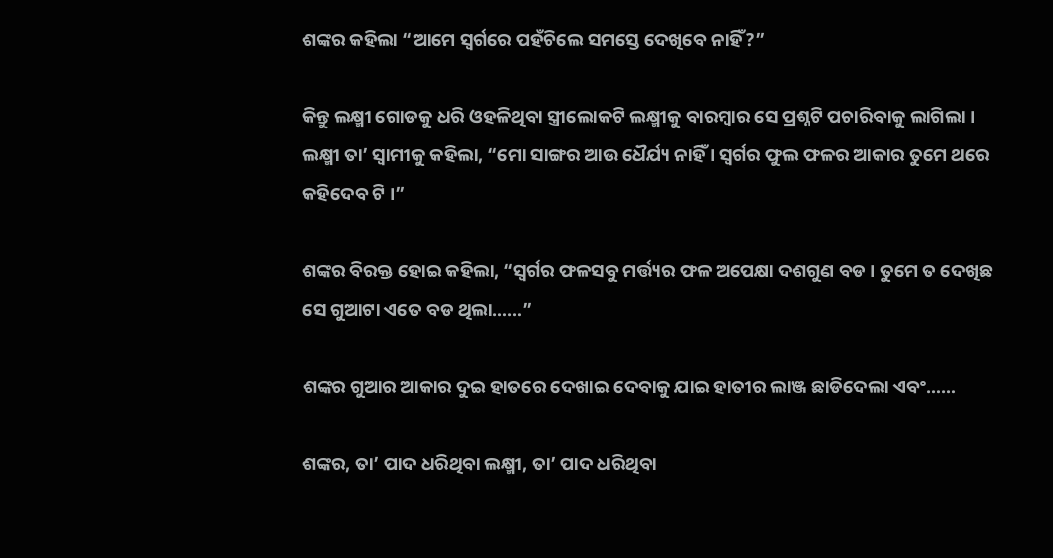ଶଙ୍କର କହିଲା “ଆମେ ସ୍ୱର୍ଗରେ ପହଁଚିଲେ ସମସ୍ତେ ଦେଖିବେ ନାହିଁ?”

କିନ୍ତୁ ଲକ୍ଷ୍ମୀ ଗୋଡକୁ ଧରି ଓହଳିଥିବା ସ୍ତ୍ରୀଲୋକଟି ଲକ୍ଷ୍ମୀକୁ ବାରମ୍ବାର ସେ ପ୍ରଶ୍ନଟି ପଚାରିବାକୁ ଲାଗିଲା । ଲକ୍ଷ୍ମୀ ତା’ ସ୍ୱାମୀକୁ କହିଲା, “ମୋ ସାଙ୍ଗର ଆଉ ଧୈର୍ଯ୍ୟ ନାହିଁ । ସ୍ୱର୍ଗର ଫୁଲ ଫଳର ଆକାର ତୁମେ ଥରେ କହିଦେବ ଟି ।”

ଶଙ୍କର ବିରକ୍ତ ହୋଇ କହିଲା, “ସ୍ୱର୍ଗର ଫଳସବୁ ମର୍ତ୍ତ୍ୟର ଫଳ ଅପେକ୍ଷା ଦଶଗୁଣ ବଡ । ତୁମେ ତ ଦେଖିଛ ସେ ଗୁଆଟା ଏତେ ବଡ ଥିଲା……”

ଶଙ୍କର ଗୁଆର ଆକାର ଦୁଇ ହାତରେ ଦେଖାଇ ଦେବାକୁ ଯାଇ ହାତୀର ଲାଞ୍ଜ ଛାଡିଦେଲା ଏବଂ……

ଶଙ୍କର, ତା’ ପାଦ ଧରିଥିବା ଲକ୍ଷ୍ମୀ, ତା’ ପାଦ ଧରିଥିବା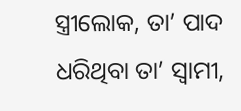ସ୍ତ୍ରୀଲୋକ, ତା’ ପାଦ ଧରିଥିବା ତା’ ସ୍ୱାମୀ,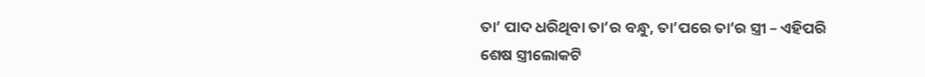ତା’ ପାଦ ଧରିଥିବା ତା’ର ବନ୍ଧୁ, ତା’ପରେ ତା’ର ସ୍ତ୍ରୀ – ଏହିପରି ଶେଷ ସ୍ତ୍ରୀଲୋକଟି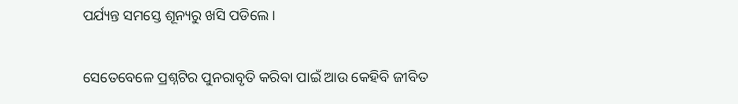ପର୍ଯ୍ୟନ୍ତ ସମସ୍ତେ ଶୂନ୍ୟରୁ ଖସି ପଡିଲେ ।

ସେତେବେଳେ ପ୍ରଶ୍ନଟିର ପୁନରାବୃତି କରିବା ପାଇଁ ଆଉ କେହିବି ଜୀବିତ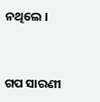ନଥିଲେ ।


ଗପ ସାରଣୀ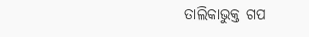ତାଲିକାଭୁକ୍ତ ଗପ